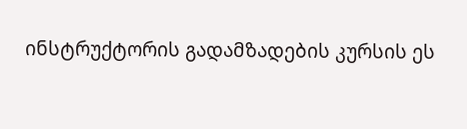ინსტრუქტორის გადამზადების კურსის ეს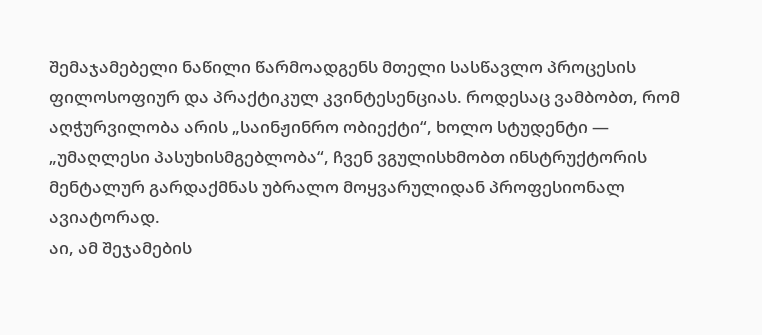შემაჯამებელი ნაწილი წარმოადგენს მთელი სასწავლო პროცესის ფილოსოფიურ და პრაქტიკულ კვინტესენციას. როდესაც ვამბობთ, რომ აღჭურვილობა არის „საინჟინრო ობიექტი“, ხოლო სტუდენტი — „უმაღლესი პასუხისმგებლობა“, ჩვენ ვგულისხმობთ ინსტრუქტორის მენტალურ გარდაქმნას უბრალო მოყვარულიდან პროფესიონალ ავიატორად.
აი, ამ შეჯამების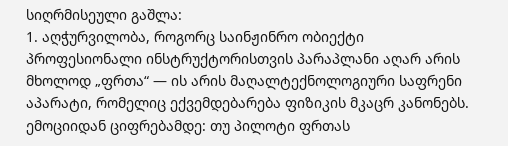სიღრმისეული გაშლა:
1. აღჭურვილობა, როგორც საინჟინრო ობიექტი
პროფესიონალი ინსტრუქტორისთვის პარაპლანი აღარ არის მხოლოდ „ფრთა“ — ის არის მაღალტექნოლოგიური საფრენი აპარატი, რომელიც ექვემდებარება ფიზიკის მკაცრ კანონებს.
ემოციიდან ციფრებამდე: თუ პილოტი ფრთას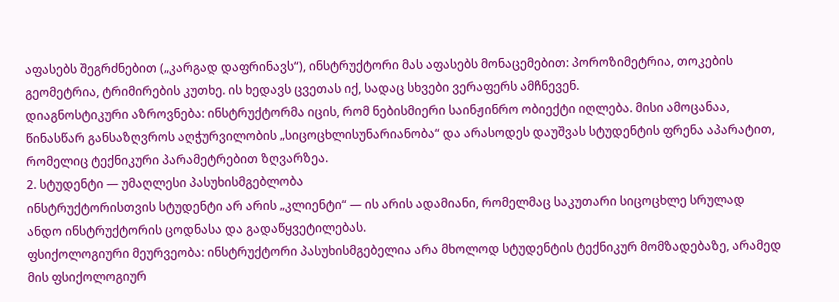აფასებს შეგრძნებით („კარგად დაფრინავს“), ინსტრუქტორი მას აფასებს მონაცემებით: პოროზიმეტრია, თოკების გეომეტრია, ტრიმირების კუთხე. ის ხედავს ცვეთას იქ, სადაც სხვები ვერაფერს ამჩნევენ.
დიაგნოსტიკური აზროვნება: ინსტრუქტორმა იცის, რომ ნებისმიერი საინჟინრო ობიექტი იღლება. მისი ამოცანაა, წინასწარ განსაზღვროს აღჭურვილობის „სიცოცხლისუნარიანობა“ და არასოდეს დაუშვას სტუდენტის ფრენა აპარატით, რომელიც ტექნიკური პარამეტრებით ზღვარზეა.
2. სტუდენტი — უმაღლესი პასუხისმგებლობა
ინსტრუქტორისთვის სტუდენტი არ არის „კლიენტი“ — ის არის ადამიანი, რომელმაც საკუთარი სიცოცხლე სრულად ანდო ინსტრუქტორის ცოდნასა და გადაწყვეტილებას.
ფსიქოლოგიური მეურვეობა: ინსტრუქტორი პასუხისმგებელია არა მხოლოდ სტუდენტის ტექნიკურ მომზადებაზე, არამედ მის ფსიქოლოგიურ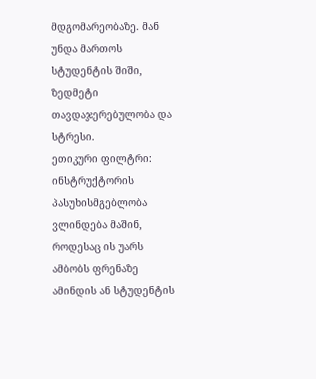მდგომარეობაზე. მან უნდა მართოს სტუდენტის შიში, ზედმეტი თავდაჯერებულობა და სტრესი.
ეთიკური ფილტრი: ინსტრუქტორის პასუხისმგებლობა ვლინდება მაშინ, როდესაც ის უარს ამბობს ფრენაზე ამინდის ან სტუდენტის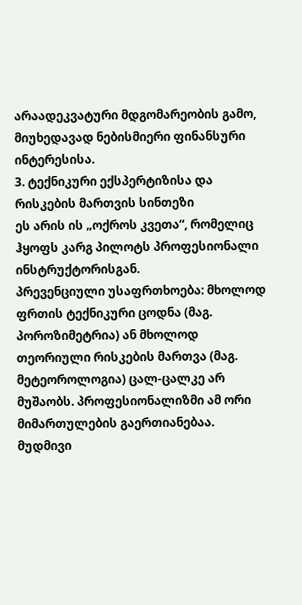არაადეკვატური მდგომარეობის გამო, მიუხედავად ნებისმიერი ფინანსური ინტერესისა.
3. ტექნიკური ექსპერტიზისა და რისკების მართვის სინთეზი
ეს არის ის „ოქროს კვეთა“, რომელიც ჰყოფს კარგ პილოტს პროფესიონალი ინსტრუქტორისგან.
პრევენციული უსაფრთხოება: მხოლოდ ფრთის ტექნიკური ცოდნა (მაგ. პოროზიმეტრია) ან მხოლოდ თეორიული რისკების მართვა (მაგ. მეტეოროლოგია) ცალ-ცალკე არ მუშაობს. პროფესიონალიზმი ამ ორი მიმართულების გაერთიანებაა.
მუდმივი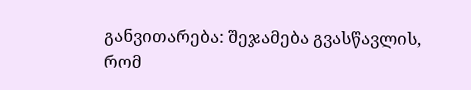განვითარება: შეჯამება გვასწავლის, რომ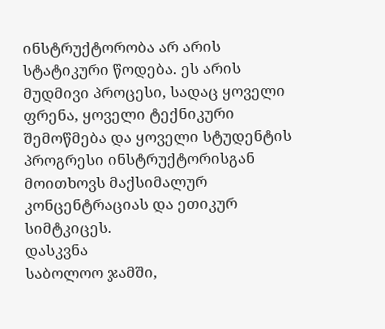ინსტრუქტორობა არ არის სტატიკური წოდება. ეს არის მუდმივი პროცესი, სადაც ყოველი ფრენა, ყოველი ტექნიკური შემოწმება და ყოველი სტუდენტის პროგრესი ინსტრუქტორისგან მოითხოვს მაქსიმალურ კონცენტრაციას და ეთიკურ სიმტკიცეს.
დასკვნა
საბოლოო ჯამში,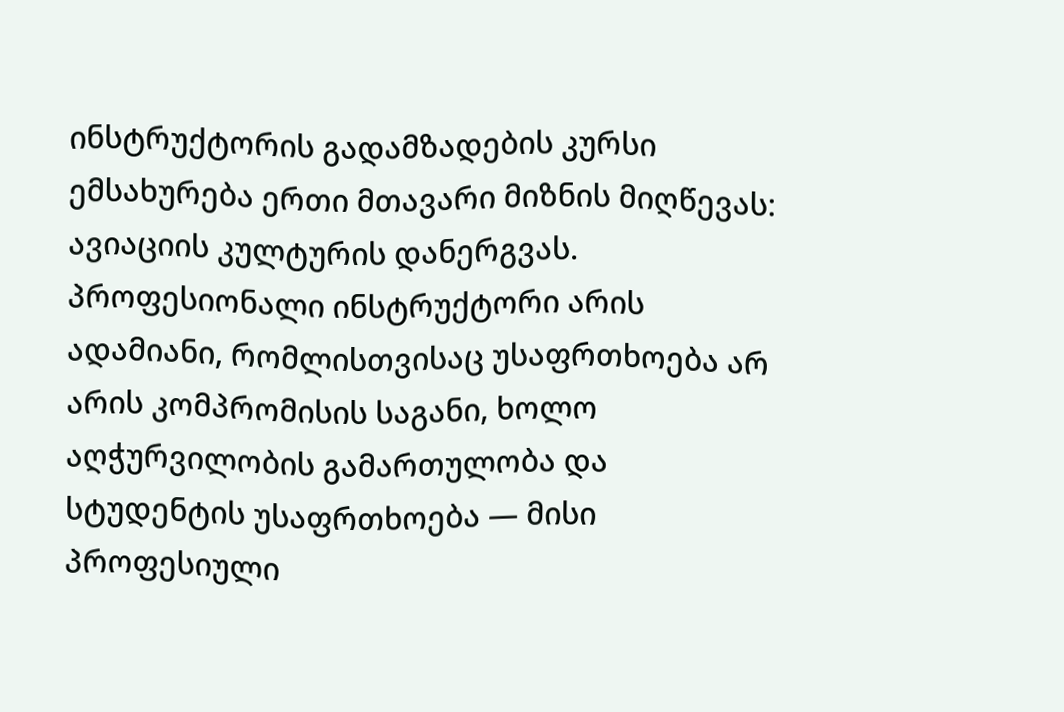ინსტრუქტორის გადამზადების კურსი ემსახურება ერთი მთავარი მიზნის მიღწევას: ავიაციის კულტურის დანერგვას. პროფესიონალი ინსტრუქტორი არის ადამიანი, რომლისთვისაც უსაფრთხოება არ არის კომპრომისის საგანი, ხოლო აღჭურვილობის გამართულობა და სტუდენტის უსაფრთხოება — მისი პროფესიული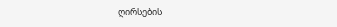ღირსების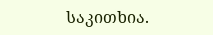საკითხია.